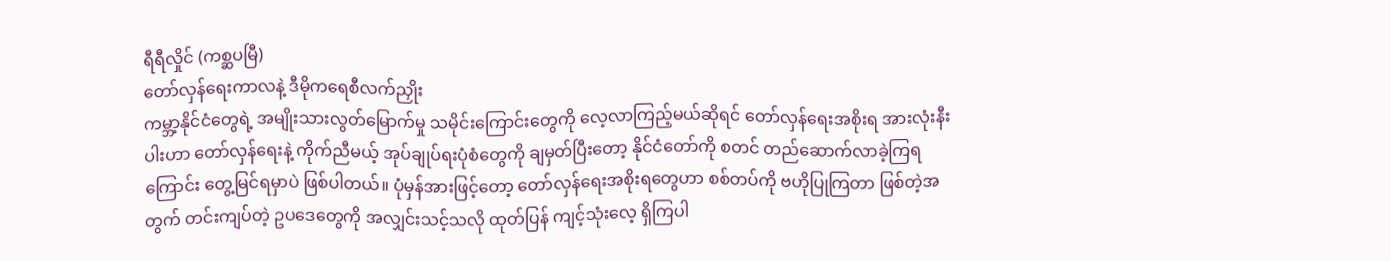ရီရီလှိုင် (ကစ္ဆပမြီ)
တော်လှန်ရေးကာလနဲ့ ဒီမိုကရေစီလက်ညှိုး
ကမ္ဘာ့နိုင်ငံတွေရဲ့ အမျိုးသားလွတ်မြောက်မှု သမိုင်းကြောင်းတွေကို လေ့လာကြည့်မယ်ဆိုရင် တော်လှန်ရေးအစိုးရ အားလုံးနီးပါးဟာ တော်လှန်ရေးနဲ့ ကိုက်ညီမယ့် အုပ်ချုပ်ရးပုံစံတွေကို ချမှတ်ပြီးတော့ နိုင်ငံတော်ကို စတင် တည်ဆောက်လာခဲ့ကြရကြောင်း တွေ့မြင်ရမှာပဲ ဖြစ်ပါတယ်။ ပုံမှန်အားဖြင့်တော့ တော်လှန်ရေးအစိုးရတွေဟာ စစ်တပ်ကို ဗဟိုပြုကြတာ ဖြစ်တဲ့အတွက် တင်းကျပ်တဲ့ ဥပဒေတွေကို အလျှင်းသင့်သလို ထုတ်ပြန် ကျင့်သုံးလေ့ ရှိကြပါ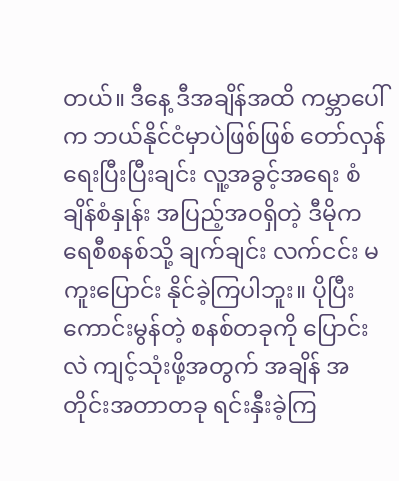တယ်။ ဒီနေ့ ဒီအချိန်အထိ ကမ္ဘာပေါ် က ဘယ်နိုင်ငံမှာပဲဖြစ်ဖြစ် တော်လှန်ရေးပြီးပြီးချင်း လူ့အခွင့်အရေး စံချိန်စံနှုန်း အပြည့်အဝရှိတဲ့ ဒီမိုကရေစီစနစ်သို့ ချက်ချင်း လက်ငင်း မကူးပြောင်း နိုင်ခဲ့ကြပါဘူး။ ပိုပြီး ကောင်းမွန်တဲ့ စနစ်တခုကို ပြောင်းလဲ ကျင့်သုံးဖို့အတွက် အချိန် အတိုင်းအတာတခု ရင်းနှီးခဲ့ကြ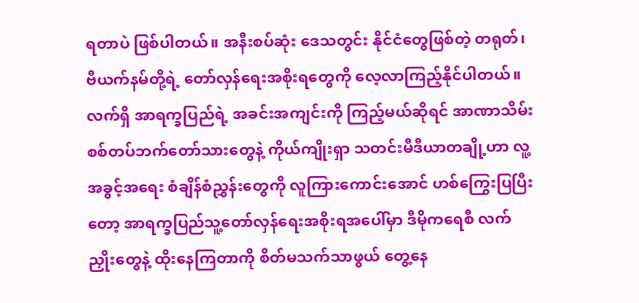ရတာပဲ ဖြစ်ပါတယ်။ အနီးစပ်ဆုံး ဒေသတွင်း နိုင်ငံတွေဖြစ်တဲ့ တရုတ်၊ ဗီယက်နမ်တို့ရဲ့ တော်လှန်ရေးအစိုးရတွေကို လေ့လာကြည့်နိုင်ပါတယ်။
လက်ရှိ အာရက္ခပြည်ရဲ့ အခင်းအကျင်းကို ကြည့်မယ်ဆိုရင် အာဏာသိမ်း စစ်တပ်ဘက်တော်သားတွေနဲ့ ကိုယ်ကျိုးရှာ သတင်းမီဒီယာတချို့ဟာ လူ့အခွင့်အရေး စံချိန်စံညွှန်းတွေကို လူကြားကောင်းအောင် ဟစ်ကြွေးပြပြီးတော့ အာရက္ခပြည်သူ့တော်လှန်ရေးအစိုးရအပေါ်မှာ ဒီမိုကရေစီ လက်ညှိုးတွေနဲ့ ထိုးနေကြတာကို စိတ်မသက်သာဖွယ် တွေ့နေ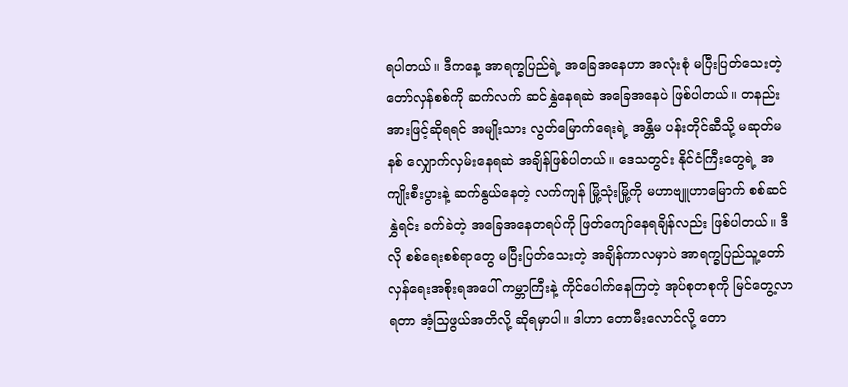ရပါတယ်။ ဒီကနေ့ အာရက္ခပြည်ရဲ့ အခြေအနေဟာ အလုံးစုံ မပြီးပြတ်သေးတဲ့ တော်လှန်စစ်ကို ဆက်လက် ဆင်နွှဲနေရဆဲ အခြေအနေပဲ ဖြစ်ပါတယ်။ တနည်းအားဖြင့်ဆိုရရင် အမျိုးသား လွတ်မြောက်ရေးရဲ့ အန္တိမ ပန်းတိုင်ဆီသို့ မဆုတ်မနစ် လျှောက်လှမ်းနေရဆဲ အချိန်ဖြစ်ပါတယ်။ ဒေသတွင်း နိုင်ငံကြီးတွေရဲ့ အကျိုးစီးပွားနဲ့ ဆက်နွယ်နေတဲ့ လက်ကျန် မြို့သုံးမြို့ကို မဟာဗျူဟာမြောက် စစ်ဆင်နွှဲရင်း ခက်ခဲတဲ့ အခြေအနေတရပ်ကို ဖြတ်ကျော်နေရချိန်လည်း ဖြစ်ပါတယ်။ ဒီလို စစ်ရေးစစ်ရာတွေ မပြီးပြတ်သေးတဲ့ အချိန်ကာလမှာပဲ အာရက္ခပြည်သူ့တော်လှန်ရေးအစိုးရအပေါ် ကမ္ဘာကြီးနဲ့ ကိုင်ပေါက်နေကြတဲ့ အုပ်စုတစုကို မြင်တွေ့လာရတာ အံ့သြဖွယ်အတိလို့ ဆိုရမှာပါ။ ဒါဟာ တောမီးလောင်လို့ တော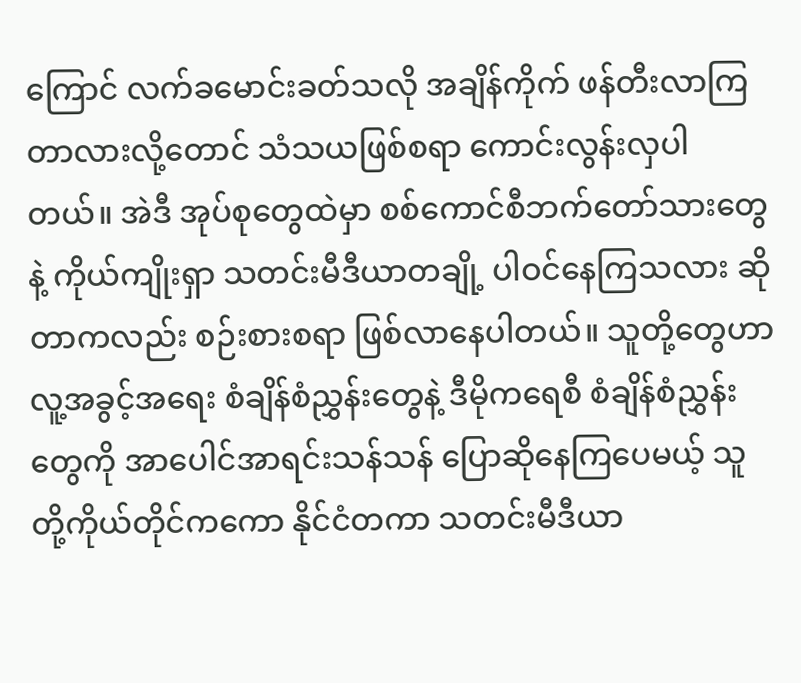ကြောင် လက်ခမောင်းခတ်သလို အချိန်ကိုက် ဖန်တီးလာကြတာလားလို့တောင် သံသယဖြစ်စရာ ကောင်းလွန်းလှပါတယ်။ အဲဒီ အုပ်စုတွေထဲမှာ စစ်ကောင်စီဘက်တော်သားတွေနဲ့ ကိုယ်ကျိုးရှာ သတင်းမီဒီယာတချို့ ပါဝင်နေကြသလား ဆိုတာကလည်း စဉ်းစားစရာ ဖြစ်လာနေပါတယ်။ သူတို့တွေဟာ လူ့အခွင့်အရေး စံချိန်စံညွှန်းတွေနဲ့ ဒီမိုကရေစီ စံချိန်စံညွှန်းတွေကို အာပေါင်အာရင်းသန်သန် ပြောဆိုနေကြပေမယ့် သူတို့ကိုယ်တိုင်ကကော နိုင်ငံတကာ သတင်းမီဒီယာ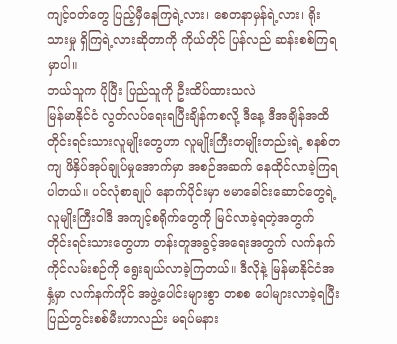ကျင့်ဝတ်တွေ ပြည့်မှီနေကြရဲ့လား၊ စေတနာမှန်ရဲ့လား၊ ရိုးသားမှု ရှိကြရဲ့လားဆိုတာကို ကိုယ်တိုင် ပြန်လည် ဆန်းစစ်ကြရမှာပါ။
ဘယ်သူက ပိုပြီး ပြည်သူကို ဦးထိပ်ထားသလဲ
မြန်မာနိုင်ငံ လွတ်လပ်ရေးရပြီးချိန်ကစလို့ ဒီနေ့ ဒီအချိန်အထိ တိုင်းရင်းသားလူမျိုးတွေဟာ လူမျိုးကြီးတမျိုးတည်းရဲ့ စနစ်တကျ ဖိနှိပ်အုပ်ချုပ်မှုအောက်မှာ အစဉ်အဆက် နေထိုင်လာခဲ့ကြရပါတယ်။ ပင်လုံစာချုပ် နောက်ပိုင်းမှာ ဗမာခေါင်းဆောင်တွေရဲ့ လူမျိုးကြီးဝါဒီ အကျင့်စရိုက်တွေကို မြင်လာခဲ့ရတဲ့အတွက် တိုင်းရင်းသားတွေဟာ တန်းတူအခွင့်အရေးအတွက် လက်နက်ကိုင်လမ်းစဉ်ကို ရွေးချယ်လာခဲ့ကြတယ်။ ဒီလိုနဲ့ မြန်မာနိုင်ငံအနှံ့မှာ လက်နက်ကိုင် အဖွဲ့ပေါင်းများစွာ တစစ ပေါများလာခဲ့ရပြီး ပြည်တွင်းစစ်မီးဟာလည်း မရပ်မနား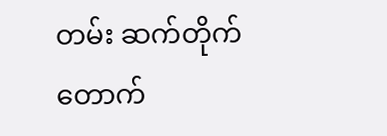တမ်း ဆက်တိုက် တောက်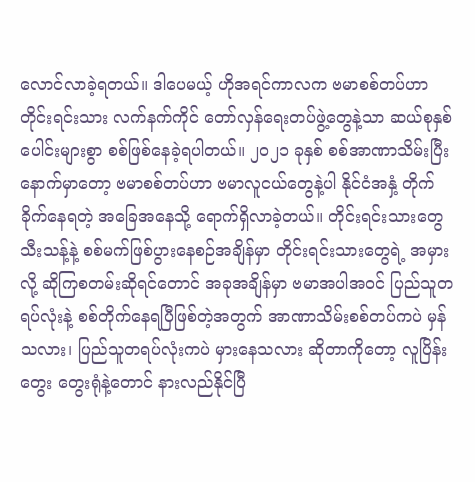လောင်လာခဲ့ရတယ်။ ဒါပေမယ့် ဟိုအရင်ကာလက ဗမာစစ်တပ်ဟာ တိုင်းရင်းသား လက်နက်ကိုင် တော်လှန်ရေးတပ်ဖွဲ့တွေနဲ့သာ ဆယ်စုနှစ်ပေါင်းများစွာ စစ်ဖြစ်နေခဲ့ရပါတယ်။ ၂၀၂၁ ခုနှစ် စစ်အာဏာသိမ်းပြီးနောက်မှာတော့ ဗမာစစ်တပ်ဟာ ဗမာလူငယ်တွေနဲ့ပါ နိုင်ငံအနှံ့ တိုက်ခိုက်နေရတဲ့ အခြေအနေသို့ ရောက်ရှိလာခဲ့တယ်။ တိုင်းရင်းသားတွေ သီးသန့်နဲ့ စစ်မက်ဖြစ်ပွားနေစဉ်အချိန်မှာ တိုင်းရင်းသားတွေရဲ့ အမှားလို့ ဆိုကြစတမ်းဆိုရင်တောင် အခုအချိန်မှာ ဗမာအပါအဝင် ပြည်သူတရပ်လုံးနဲ့ စစ်တိုက်နေရပြီဖြစ်တဲ့အတွက် အာဏာသိမ်းစစ်တပ်ကပဲ မှန်သလား၊ ပြည်သူတရပ်လုံးကပဲ မှားနေသလား ဆိုတာကိုတော့ လူပြိန်းတွေး တွေးရုံနဲ့တောင် နားလည်နိုင်ပြီ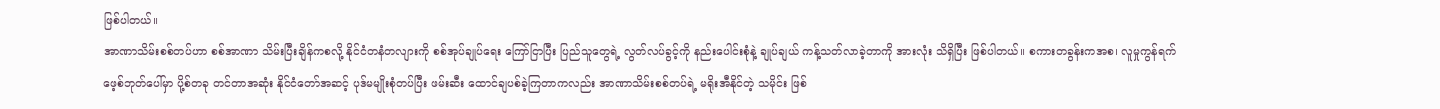ဖြစ်ပါတယ်။
အာဏာသိမ်းစစ်တပ်ဟာ စစ်အာဏာ သိမ်းပြီးချိန်ကစလို့ နိုင်ငံတနံတလျားကို စစ်အုပ်ချုပ်ရေး ကြော်ငြာပြီး ပြည်သူတွေရဲ့ လွတ်လပ်ခွင့်ကို နည်းပေါင်းစုံနဲ့ ချုပ်ချယ် ကန့်သတ်လာခဲ့တာကို အားလုံး သိရှိပြီး ဖြစ်ပါတယ်။ စကားတခွန်းကအစ၊ လူမှုကွန်ရက် ဖေ့စ်ဘုတ်ပေါ်မှာ ပို့စ်တခု တင်တာအဆုံး နိုင်ငံတော်အဆင့် ပုဒ်မမျိုးစုံတပ်ပြီး ဖမ်းဆီး ထောင်ချပစ်ခဲ့ကြတာကလည်း အာဏာသိမ်းစစ်တပ်ရဲ့ မရိုးအီနိုင်တဲ့ သမိုင်း ဖြစ်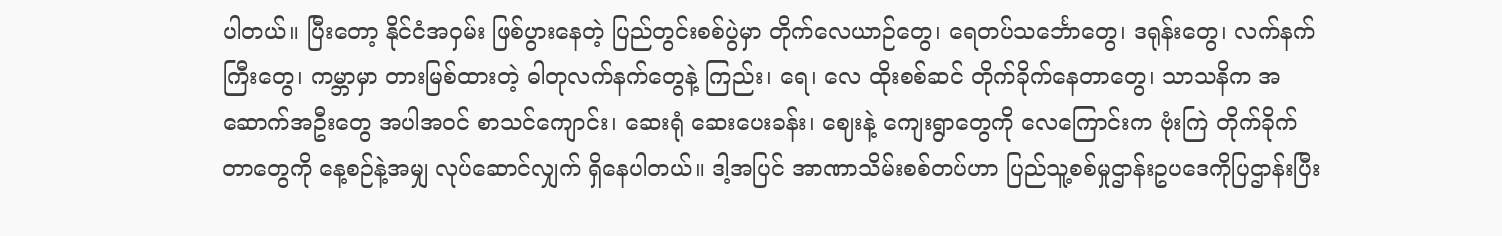ပါတယ်။ ပြီးတော့ နိုင်ငံအဝှမ်း ဖြစ်ပွားနေတဲ့ ပြည်တွင်းစစ်ပွဲမှာ တိုက်လေယာဉ်တွေ၊ ရေတပ်သင်္ဘောတွေ၊ ဒရုန်းတွေ၊ လက်နက်ကြီးတွေ၊ ကမ္ဘာမှာ တားမြစ်ထားတဲ့ ဓါတုလက်နက်တွေနဲ့ ကြည်း၊ ရေ၊ လေ ထိုးစစ်ဆင် တိုက်ခိုက်နေတာတွေ၊ သာသနိက အဆောက်အဦးတွေ အပါအဝင် စာသင်ကျောင်း၊ ဆေးရုံ ဆေးပေးခန်း၊ ဈေးနဲ့ ကျေးရွာတွေကို လေကြောင်းက ဗုံးကြဲ တိုက်ခိုက်တာတွေကို နေ့စဉ်နဲ့အမျှ လုပ်ဆောင်လျှက် ရှိနေပါတယ်။ ဒါ့အပြင် အာဏာသိမ်းစစ်တပ်ဟာ ပြည်သူ့စစ်မှုဌာန်းဥပဒေကိုပြဌာန်းပြီး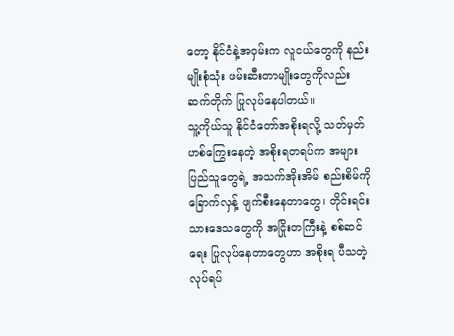တော့ နိုင်ငံနဲ့အဝှမ်းက လူငယ်တွေကို နည်းမျိုးစုံသုံး ဖမ်းဆီးတာမျိုးတွေကိုလည်း ဆက်တိုက် ပြုလုပ်နေပါတယ်။
သူ့ကိုယ်သူ နိုင်ငံတော်အစိုးရလို့ သတ်မှတ် ဟစ်ကြွေးနေတဲ့ အစိုးရတရပ်က အများပြည်သူတွေရဲ့ အသက်အိုးအိမ် စည်းစိမ်ကို ခြောက်လှန့် ဖျက်စီးနေတာတွေ၊ တိုင်းရင်းသားဒေသတွေကို အငြိုးတကြီးနဲ့ စစ်ဆင်ရေး ပြုလုပ်နေတာတွေဟာ အစိုးရ ပီသတဲ့ လုပ်ရပ်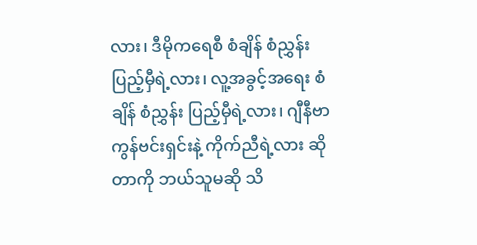လား၊ ဒီမိုကရေစီ စံချိန် စံညွှန်း ပြည့်မှီရဲ့လား၊ လူ့အခွင့်အရေး စံချိန် စံညွှန်း ပြည့်မှီရဲ့လား၊ ဂျီနီဗာကွန်ဗင်းရှင်းနဲ့ ကိုက်ညီရဲ့လား ဆိုတာကို ဘယ်သူမဆို သိ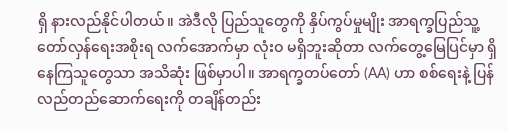ရှိ နားလည်နိုင်ပါတယ်။ အဲဒီလို ပြည်သူတွေကို နှိပ်ကွပ်မှုမျိုး အာရက္ခပြည်သူ့တော်လှန်ရေးအစိုးရ လက်အောက်မှာ လုံးဝ မရှိဘူးဆိုတာ လက်တွေ့မြေပြင်မှာ ရှိနေကြသူတွေသာ အသိဆုံး ဖြစ်မှာပါ။ အာရက္ခတပ်တော် (AA) ဟာ စစ်ရေးနဲ့ ပြန်လည်တည်ဆောက်ရေးကို တချိန်တည်း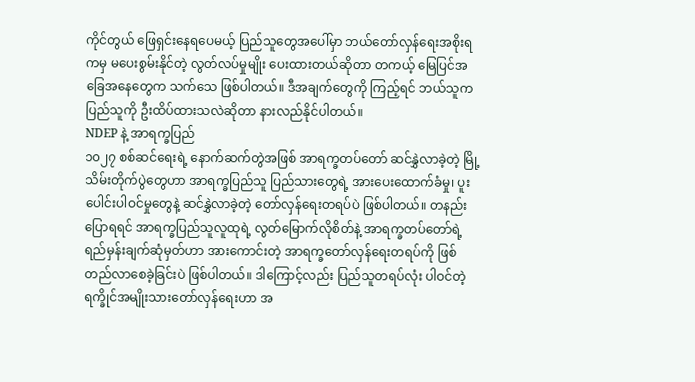ကိုင်တွယ် ဖြေရှင်းနေရပေမယ့် ပြည်သူတွေအပေါ်မှာ ဘယ်တော်လှန်ရေးအစိုးရကမှ မပေးစွမ်းနိုင်တဲ့ လွတ်လပ်မှုမျိုး ပေးထားတယ်ဆိုတာ တကယ့် မြေပြင်အခြေအနေတွေက သက်သေ ဖြစ်ပါတယ်။ ဒီအချက်တွေကို ကြည့်ရင် ဘယ်သူက ပြည်သူကို ဦးထိပ်ထားသလဲဆိုတာ နားလည်နိုင်ပါတယ်။
NDEP နဲ့ အာရက္ခပြည်
၁၀၂၇ စစ်ဆင်ရေးရဲ့ နောက်ဆက်တွဲအဖြစ် အာရက္ခတပ်တော် ဆင်နွှဲလာခဲ့တဲ့ မြို့သိမ်းတိုက်ပွဲတွေဟာ အာရက္ခပြည်သူ ပြည်သားတွေရဲ့ အားပေးထောက်ခံမှု၊ ပူးပေါင်းပါဝင်မှုတွေနဲ့ ဆင်နွှဲလာခဲ့တဲ့ တော်လှန်ရေးတရပ်ပဲ ဖြစ်ပါတယ်။ တနည်းပြောရရင် အာရက္ခပြည်သူလူထုရဲ့ လွတ်မြောက်လိုစိတ်နဲ့ အာရက္ခတပ်တော်ရဲ့ ရည်မှန်းချက်ဆုံမှတ်ဟာ အားကောင်းတဲ့ အာရက္ခတော်လှန်ရေးတရပ်ကို ဖြစ်တည်လာစေခဲ့ခြင်းပဲ ဖြစ်ပါတယ်။ ဒါကြောင့်လည်း ပြည်သူတရပ်လုံး ပါဝင်တဲ့ ရက္ခိုင်အမျိုးသားတော်လှန်ရေးဟာ အ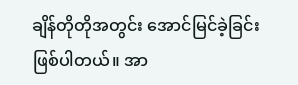ချိန်တိုတိုအတွင်း အောင်မြင်ခဲ့ခြင်း ဖြစ်ပါတယ်။ အာ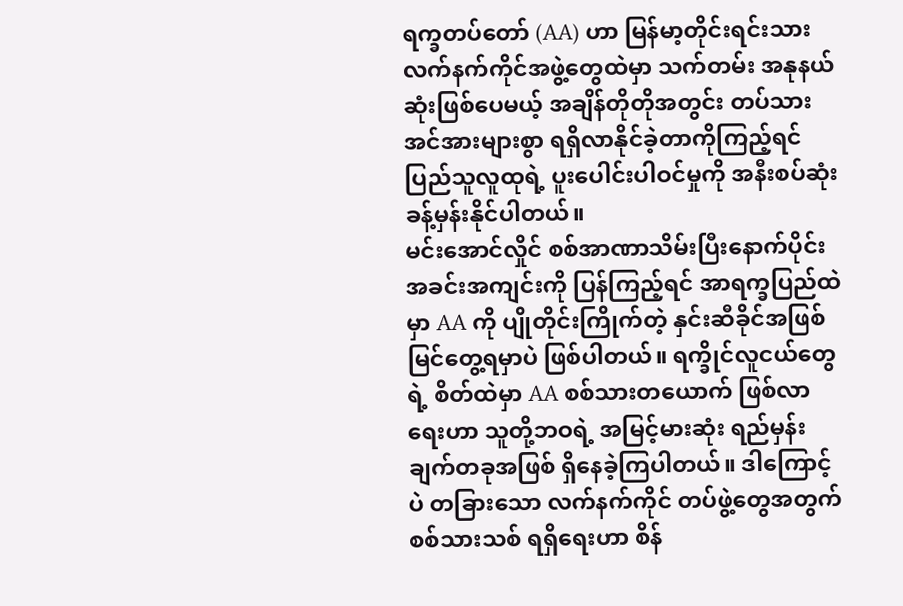ရက္ခတပ်တော် (AA) ဟာ မြန်မာ့တိုင်းရင်းသား လက်နက်ကိုင်အဖွဲ့တွေထဲမှာ သက်တမ်း အနုနယ်ဆုံးဖြစ်ပေမယ့် အချိန်တိုတိုအတွင်း တပ်သားအင်အားများစွာ ရရှိလာနိုင်ခဲ့တာကိုကြည့်ရင် ပြည်သူလူထုရဲ့ ပူးပေါင်းပါဝင်မှုကို အနီးစပ်ဆုံး ခန့်မှန်းနိုင်ပါတယ်။
မင်းအောင်လှိုင် စစ်အာဏာသိမ်းပြီးနောက်ပိုင်း အခင်းအကျင်းကို ပြန်ကြည့်ရင် အာရက္ခပြည်ထဲမှာ AA ကို ပျိုတိုင်းကြိုက်တဲ့ နှင်းဆီခိုင်အဖြစ် မြင်တွေ့ရမှာပဲ ဖြစ်ပါတယ်။ ရက္ခိုင်လူငယ်တွေရဲ့ စိတ်ထဲမှာ AA စစ်သားတယောက် ဖြစ်လာရေးဟာ သူတို့ဘဝရဲ့ အမြင့်မားဆုံး ရည်မှန်းချက်တခုအဖြစ် ရှိနေခဲ့ကြပါတယ်။ ဒါကြောင့်ပဲ တခြားသော လက်နက်ကိုင် တပ်ဖွဲ့တွေအတွက် စစ်သားသစ် ရရှိရေးဟာ စိန်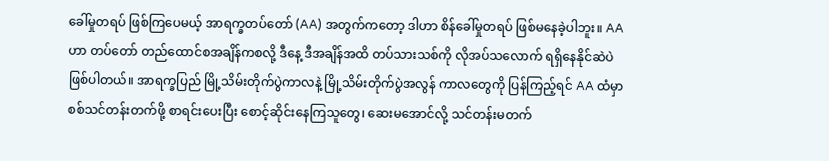ခေါ်မှုတရပ် ဖြစ်ကြပေမယ့် အာရက္ခတပ်တော် (AA) အတွက်ကတော့ ဒါဟာ စိန်ခေါ်မှုတရပ် ဖြစ်မနေခဲ့ပါဘူး။ AA ဟာ တပ်တော် တည်ထောင်စအချိန်ကစလို့ ဒီနေ့ ဒီအချိန်အထိ တပ်သားသစ်ကို လိုအပ်သလောက် ရရှိနေနိုင်ဆဲပဲ ဖြစ်ပါတယ်။ အာရက္ခပြည် မြို့သိမ်းတိုက်ပွဲကာလနဲ့ မြို့သိမ်းတိုက်ပွဲအလွန် ကာလတွေကို ပြန်ကြည့်ရင် AA ထံမှာ စစ်သင်တန်းတက်ဖို့ စာရင်းပေးပြီး စောင့်ဆိုင်းနေကြသူတွေ၊ ဆေးမအောင်လို့ သင်တန်းမတက်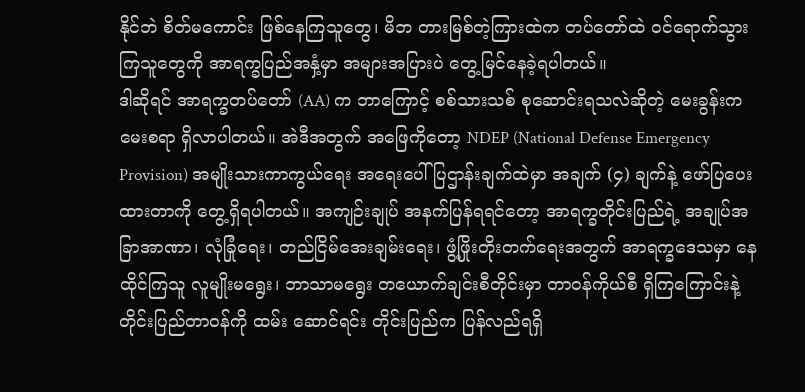နိုင်ဘဲ စိတ်မကောင်း ဖြစ်နေကြသူတွေ၊ မိဘ တားမြစ်တဲ့ကြားထဲက တပ်တော်ထဲ ဝင်ရောက်သွားကြသူတွေကို အာရက္ခပြည်အနှံ့မှာ အများအပြားပဲ တွေ့မြင်နေခဲ့ရပါတယ်။
ဒါဆိုရင် အာရက္ခတပ်တော် (AA) က ဘာကြောင့် စစ်သားသစ် စုဆောင်းရသလဲဆိုတဲ့ မေးခွန်းက မေးစရာ ရှိလာပါတယ်။ အဲဒီအတွက် အဖြေကိုတော့ NDEP (National Defense Emergency Provision) အမျိုးသားကာကွယ်ရေး အရေးပေါ် ပြဌာန်းချက်ထဲမှာ အချက် (၄) ချက်နဲ့ ဖော်ပြပေးထားတာကို တွေ့ရှိရပါတယ်။ အကျဉ်းချုပ် အနက်ပြန်ရရင်တော့ အာရက္ခတိုင်းပြည်ရဲ့ အချုပ်အခြာအာဏာ၊ လုံခြုံရေး၊ တည်ငြိမ်အေးချမ်းရေး၊ ဖွံ့ဖြိုးတိုးတက်ရေးအတွက် အာရက္ခဒေသမှာ နေထိုင်ကြသူ လူမျိုးမရွေး၊ ဘာသာမရွေး တယောက်ချင်းစီတိုင်းမှာ တာဝန်ကိုယ်စီ ရှိကြကြောင်းနဲ့ တိုင်းပြည်တာဝန်ကို ထမ်း ဆောင်ရင်း တိုင်းပြည်က ပြန်လည်ရရှိ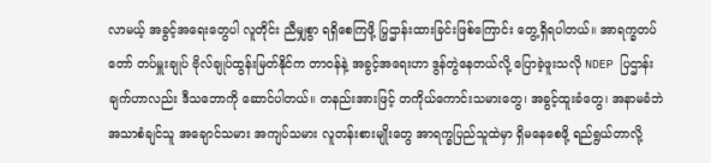လာမယ့် အခွင့်အရေးတွေပါ လူတိုင်း ညီမျှစွာ ရရှိစေကြဖို့ ပြှဌာန်းထားခြင်းဖြစ်ကြောင်း တွေ့ရှိရပါတယ်။ အာရက္ခတပ်တော် တပ်မှူးချုပ် ဗိုလ်ချုပ်ထွန်းမြတ်နိုင်က တာဝန်နဲ့ အခွင့်အရေးဟာ ဒွန်တွဲနေတယ်လို့ ပြောခဲ့ဖူးသလို NDEP ပြဌာန်းချက်ဟာလည်း ဒီသဘောကို ဆောင်ပါတယ်။ တနည်းအားဖြင့် တကိုယ်ကောင်းသမားတွေ၊ အခွင့်ထူးခံတွေ၊ အနာမခံဘဲ အသာစံချင်သူ အချောင်သမား အကျပ်သမား လူတန်းစားမျိုးတွေ အာရက္ခပြည်သူထဲမှာ ရှိမနေစေဖို့ ရည်ရွယ်တာလို့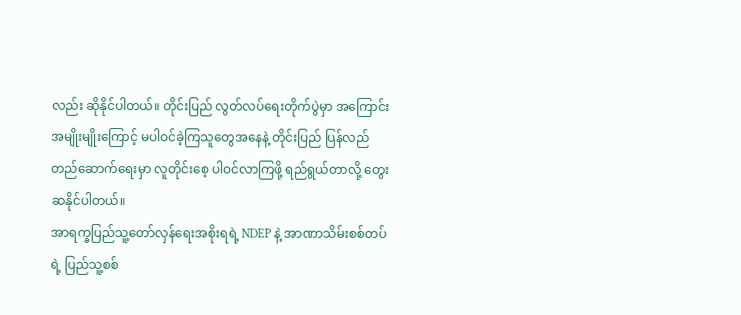လည်း ဆိုနိုင်ပါတယ်။ တိုင်းပြည် လွတ်လပ်ရေးတိုက်ပွဲမှာ အကြောင်းအမျိုးမျိုးကြောင့် မပါဝင်ခဲ့ကြသူတွေအနေနဲ့ တိုင်းပြည် ပြန်လည်တည်ဆောက်ရေးမှာ လူတိုင်းစေ့ ပါဝင်လာကြဖို့ ရည်ရွယ်တာလို့ တွေးဆနိုင်ပါတယ်။
အာရက္ခပြည်သူ့တော်လှန်ရေးအစိုးရရဲ့ NDEP နဲ့ အာဏာသိမ်းစစ်တပ်ရဲ့ ပြည်သူ့စစ်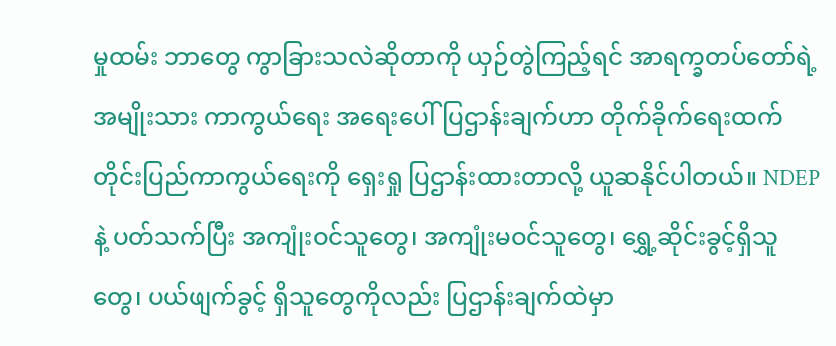မှုထမ်း ဘာတွေ ကွာခြားသလဲဆိုတာကို ယှဉ်တွဲကြည့်ရင် အာရက္ခတပ်တော်ရဲ့ အမျိုးသား ကာကွယ်ရေး အရေးပေါ်ပြဌာန်းချက်ဟာ တိုက်ခိုက်ရေးထက် တိုင်းပြည်ကာကွယ်ရေးကို ရှေးရှု ပြဌာန်းထားတာလို့ ယူဆနိုင်ပါတယ်။ NDEP နဲ့ ပတ်သက်ပြီး အကျုံးဝင်သူတွေ၊ အကျုံးမဝင်သူတွေ၊ ရွှေ့ဆိုင်းခွင့်ရှိသူတွေ၊ ပယ်ဖျက်ခွင့် ရှိသူတွေကိုလည်း ပြဌာန်းချက်ထဲမှာ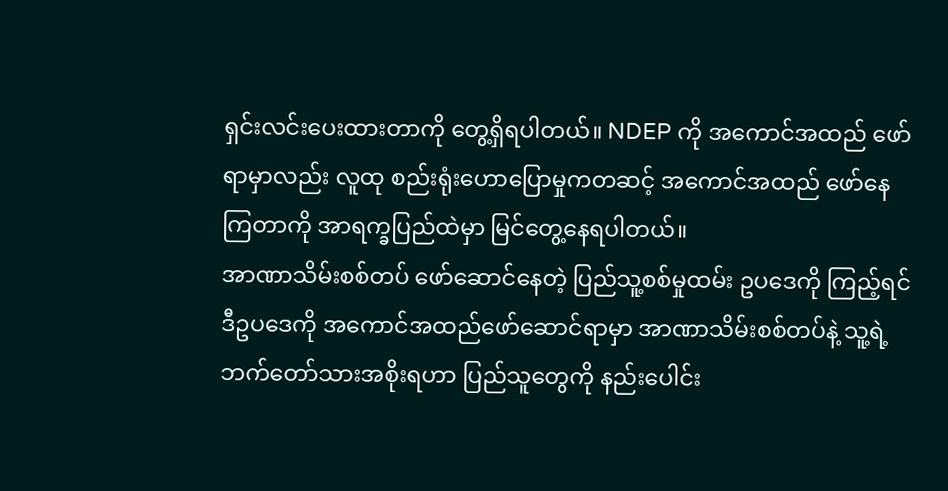ရှင်းလင်းပေးထားတာကို တွေ့ရှိရပါတယ်။ NDEP ကို အကောင်အထည် ဖော်ရာမှာလည်း လူထု စည်းရုံးဟောပြောမှုကတဆင့် အကောင်အထည် ဖော်နေကြတာကို အာရက္ခပြည်ထဲမှာ မြင်တွေ့နေရပါတယ်။
အာဏာသိမ်းစစ်တပ် ဖော်ဆောင်နေတဲ့ ပြည်သူ့စစ်မှုထမ်း ဥပဒေကို ကြည့်ရင် ဒီဥပဒေကို အကောင်အထည်ဖော်ဆောင်ရာမှာ အာဏာသိမ်းစစ်တပ်နဲ့ သူ့ရဲ့ဘက်တော်သားအစိုးရဟာ ပြည်သူတွေကို နည်းပေါင်း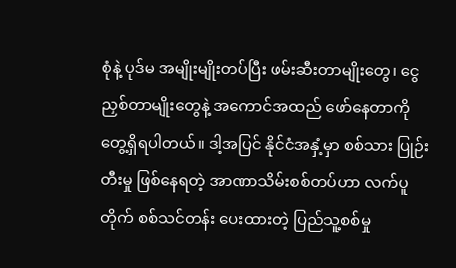စုံနဲ့ ပုဒ်မ အမျိုးမျိုးတပ်ပြီး ဖမ်းဆီးတာမျိုးတွေ၊ ငွေညှစ်တာမျိုးတွေနဲ့ အကောင်အထည် ဖော်နေတာကို တွေ့ရှိရပါတယ်။ ဒါ့အပြင် နိုင်ငံအနှံ့မှာ စစ်သား ပြုဉ်းတီးမှု ဖြစ်နေရတဲ့ အာဏာသိမ်းစစ်တပ်ဟာ လက်ပူတိုက် စစ်သင်တန်း ပေးထားတဲ့ ပြည်သူ့စစ်မှု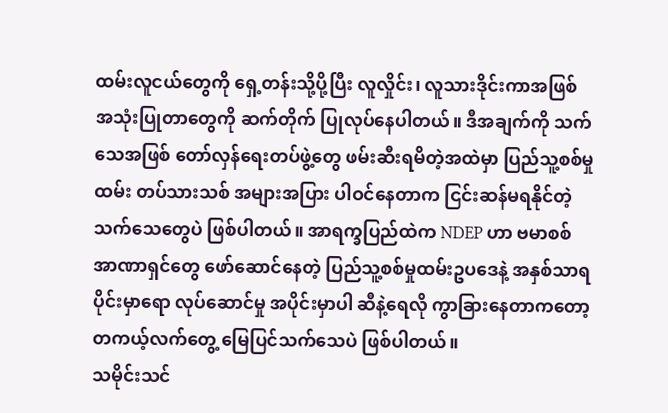ထမ်းလူငယ်တွေကို ရှေ့တန်းသို့ပို့ပြီး လူလှိုင်း၊ လူသားဒိုင်းကာအဖြစ် အသုံးပြုတာတွေကို ဆက်တိုက် ပြုလုပ်နေပါတယ်။ ဒီအချက်ကို သက်သေအဖြစ် တော်လှန်ရေးတပ်ဖွဲ့တွေ ဖမ်းဆီးရမိတဲ့အထဲမှာ ပြည်သူ့စစ်မှုထမ်း တပ်သားသစ် အများအပြား ပါဝင်နေတာက ငြင်းဆန်မရနိုင်တဲ့ သက်သေတွေပဲ ဖြစ်ပါတယ်။ အာရက္ခပြည်ထဲက NDEP ဟာ ဗမာစစ်အာဏာရှင်တွေ ဖော်ဆောင်နေတဲ့ ပြည်သူ့စစ်မှုထမ်းဥပဒေနဲ့ အနှစ်သာရပိုင်းမှာရော လုပ်ဆောင်မှု အပိုင်းမှာပါ ဆီနဲ့ရေလို ကွာခြားနေတာကတော့ တကယ့်လက်တွေ့ မြေပြင်သက်သေပဲ ဖြစ်ပါတယ်။
သမိုင်းသင်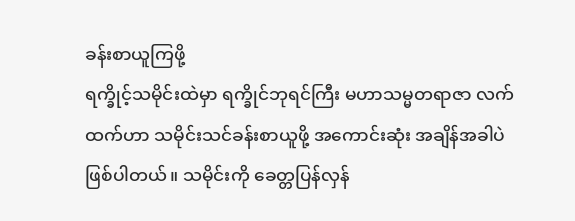ခန်းစာယူကြဖို့
ရက္ခိုင့်သမိုင်းထဲမှာ ရက္ခိုင်ဘုရင်ကြီး မဟာသမ္မတရာဇာ လက်ထက်ဟာ သမိုင်းသင်ခန်းစာယူဖို့ အကောင်းဆုံး အချိန်အခါပဲ ဖြစ်ပါတယ်။ သမိုင်းကို ခေတ္တပြန်လှန်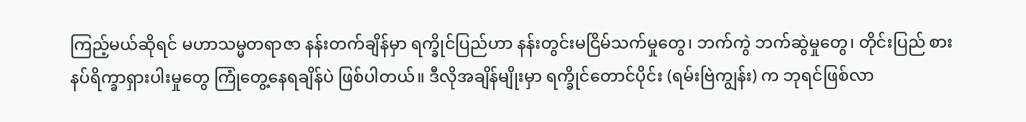ကြည့်မယ်ဆိုရင် မဟာသမ္မတရာဇာ နန်းတက်ချိန်မှာ ရက္ခိုင်ပြည်ဟာ နန်းတွင်းမငြိမ်သက်မှုတွေ၊ ဘက်ကွဲ ဘက်ဆွဲမှုတွေ၊ တိုင်းပြည် စားနပ်ရိက္ခာရှားပါးမှုတွေ ကြုံတွေ့နေရချိန်ပဲ ဖြစ်ပါတယ်။ ဒီလိုအချိန်မျိုးမှာ ရက္ခိုင်တောင်ပိုင်း (ရမ်းဗြဲကျွန်း) က ဘုရင်ဖြစ်လာ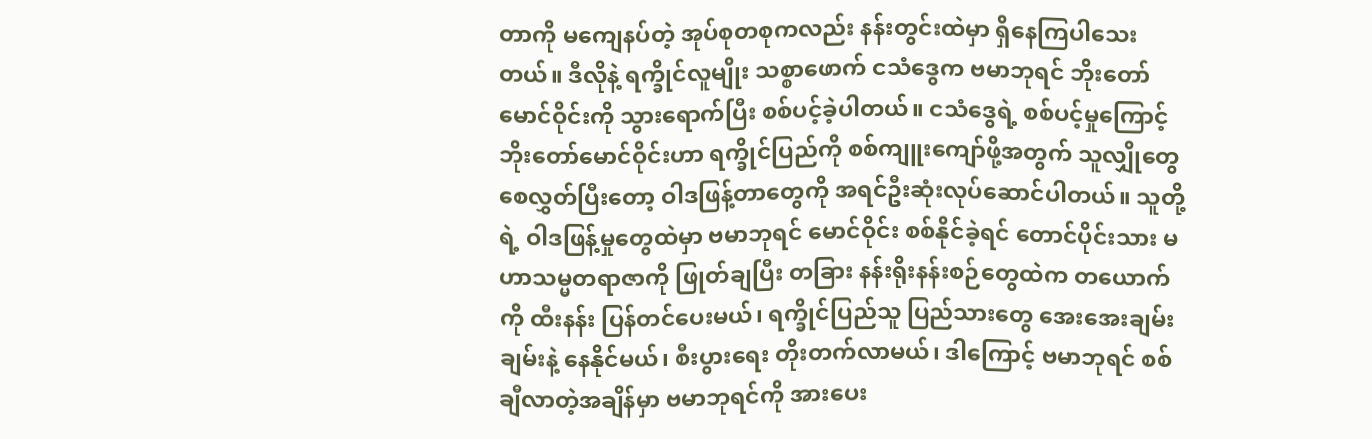တာကို မကျေနပ်တဲ့ အုပ်စုတစုကလည်း နန်းတွင်းထဲမှာ ရှိနေကြပါသေးတယ်။ ဒီလိုနဲ့ ရက္ခိုင်လူမျိုး သစ္စာဖောက် ငသံဒွေက ဗမာဘုရင် ဘိုးတော်မောင်ဝိုင်းကို သွားရောက်ပြီး စစ်ပင့်ခဲ့ပါတယ်။ ငသံဒွေရဲ့ စစ်ပင့်မှုကြောင့် ဘိုးတော်မောင်ဝိုင်းဟာ ရက္ခိုင်ပြည်ကို စစ်ကျူးကျော်ဖို့အတွက် သူလျှိုတွေ စေလွှတ်ပြီးတော့ ဝါဒဖြန့်တာတွေကို အရင်ဦးဆုံးလုပ်ဆောင်ပါတယ်။ သူတို့ရဲ့ ဝါဒဖြန့်မှုတွေထဲမှာ ဗမာဘုရင် မောင်ဝိုင်း စစ်နိုင်ခဲ့ရင် တောင်ပိုင်းသား မဟာသမ္မတရာဇာကို ဖြုတ်ချပြီး တခြား နန်းရိုးနန်းစဉ်တွေထဲက တယောက်ကို ထီးနန်း ပြန်တင်ပေးမယ်၊ ရက္ခိုင်ပြည်သူ ပြည်သားတွေ အေးအေးချမ်းချမ်းနဲ့ နေနိုင်မယ်၊ စီးပွားရေး တိုးတက်လာမယ်၊ ဒါကြောင့် ဗမာဘုရင် စစ်ချီလာတဲ့အချိန်မှာ ဗမာဘုရင်ကို အားပေး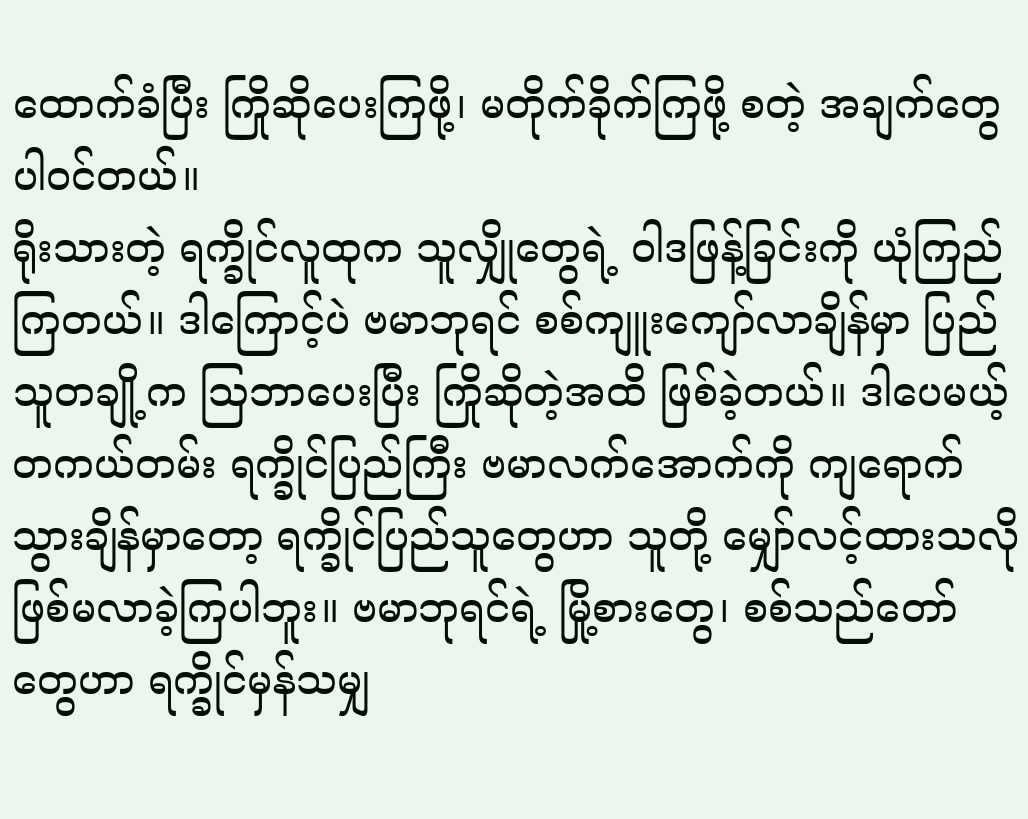ထောက်ခံပြီး ကြိုဆိုပေးကြဖို့၊ မတိုက်ခိုက်ကြဖို့ စတဲ့ အချက်တွေ ပါဝင်တယ်။
ရိုးသားတဲ့ ရက္ခိုင်လူထုက သူလျှိုတွေရဲ့ ဝါဒဖြန့်ခြင်းကို ယုံကြည်ကြတယ်။ ဒါကြောင့်ပဲ ဗမာဘုရင် စစ်ကျူးကျော်လာချိန်မှာ ပြည်သူတချို့က သြဘာပေးပြီး ကြိုဆိုတဲ့အထိ ဖြစ်ခဲ့တယ်။ ဒါပေမယ့် တကယ်တမ်း ရက္ခိုင်ပြည်ကြီး ဗမာလက်အောက်ကို ကျရောက်သွားချိန်မှာတော့ ရက္ခိုင်ပြည်သူတွေဟာ သူတို့ မျှော်လင့်ထားသလို ဖြစ်မလာခဲ့ကြပါဘူး။ ဗမာဘုရင်ရဲ့ မြို့စားတွေ၊ စစ်သည်တော်တွေဟာ ရက္ခိုင်မှန်သမျှ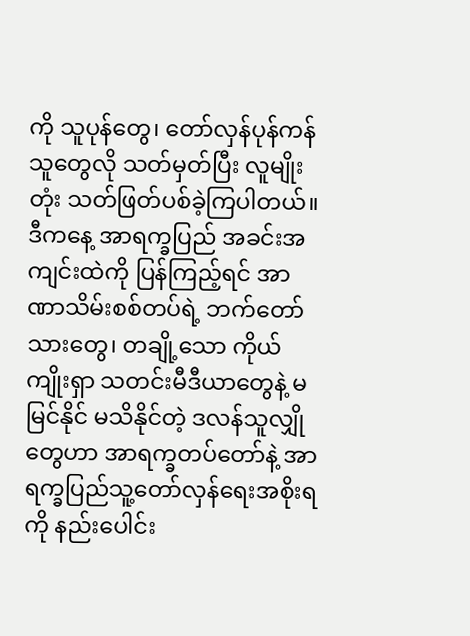ကို သူပုန်တွေ၊ တော်လှန်ပုန်ကန်သူတွေလို သတ်မှတ်ပြီး လူမျိုးတုံး သတ်ဖြတ်ပစ်ခဲ့ကြပါတယ်။
ဒီကနေ့ အာရက္ခပြည် အခင်းအကျင်းထဲကို ပြန်ကြည့်ရင် အာဏာသိမ်းစစ်တပ်ရဲ့ ဘက်တော်သားတွေ၊ တချို့သော ကိုယ်ကျိုးရှာ သတင်းမီဒီယာတွေနဲ့ မမြင်နိုင် မသိနိုင်တဲ့ ဒလန်သူလျှိုတွေဟာ အာရက္ခတပ်တော်နဲ့ အာရက္ခပြည်သူ့တော်လှန်ရေးအစိုးရကို နည်းပေါင်း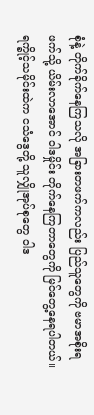စုံနဲ့ တိုက်ခိုက်နေကြသလို အခြားတဖက်ကလည်း ပြည်သူတွေကို ဗမာအစိုးရဖက်သို့ ယိမ်းလာအောင် ဝါဒမှိုင်း တိုက်နေကြတာတွေကို မြင်တွေ့နေရပါတယ်။ ရက္ခိုင့်သမိုင်းထဲက ငသံဒွေတို့ သူလျှိုအုပ်စုတွေ ဝါဒ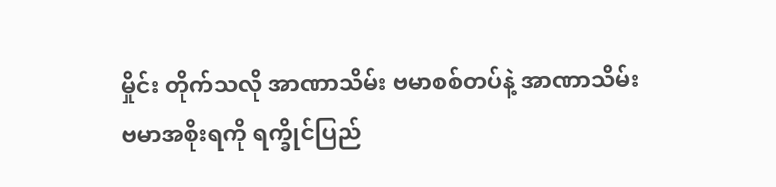မှိုင်း တိုက်သလို အာဏာသိမ်း ဗမာစစ်တပ်နဲ့ အာဏာသိမ်း ဗမာအစိုးရကို ရက္ခိုင်ပြည်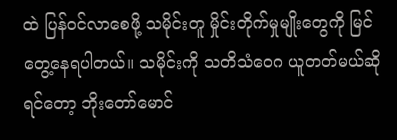ထဲ ပြန်ဝင်လာစေဖို့ သမိုင်းတူ မှိုင်းတိုက်မှုမျိုးတွေကို မြင်တွေ့နေရပါတယ်။ သမိုင်းကို သတိသံဝေဂ ယူတတ်မယ်ဆိုရင်တော့ ဘိုးတော်မောင်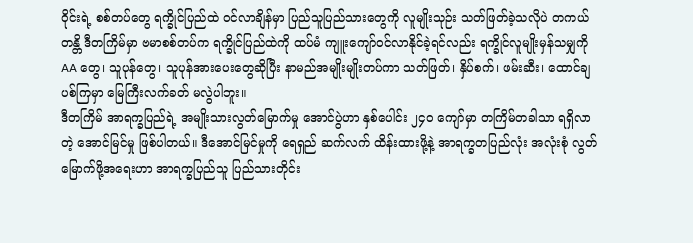ဝိုင်းရဲ့ စစ်တပ်တွေ ရက္ခိုင်ပြည်ထဲ ဝင်လာချိန်မှာ ပြည်သူပြည်သားတွေကို လူမျိုးသုဉ်း သတ်ဖြတ်ခဲ့သလိုပဲ တကယ်တန္တိ ဒီတကြိမ်မှာ ဗမာစစ်တပ်က ရက္ခိုင်ပြည်ထဲကို ထပ်မံ ကျူးကျော်ဝင်လာနိုင်ခဲ့ရင်လည်း ရက္ခိုင်လူမျိုးမှန်သမျှကို AA တွေ၊ သူပုန်တွေ၊ သူပုန်အားပေးတွေဆိုပြီး နာမည်အမျိုးမျိုးတပ်ကာ သတ်ဖြတ်၊ နှိပ်စက်၊ ဖမ်းဆီး၊ ထောင်ချပစ်ကြမှာ မြေကြီးလက်ခတ် မလွဲပါဘူး။
ဒီတကြိမ် အာရက္ခပြည်ရဲ့ အမျိုးသားလွတ်မြောက်မှု အောင်ပွဲဟာ နှစ်ပေါင်း ၂၄၀ ကျော်မှာ တကြိမ်တခါသာ ရရှိလာတဲ့ အောင်မြင်မှု ဖြစ်ပါတယ်။ ဒီအောင်မြင်မှုကို ရေရှည် ဆက်လက် ထိန်းထားဖို့နဲ့ အာရက္ခတပြည်လုံး အလုံးစုံ လွတ်မြောက်ဖို့အရေးဟာ အာရက္ခပြည်သူ ပြည်သားတိုင်း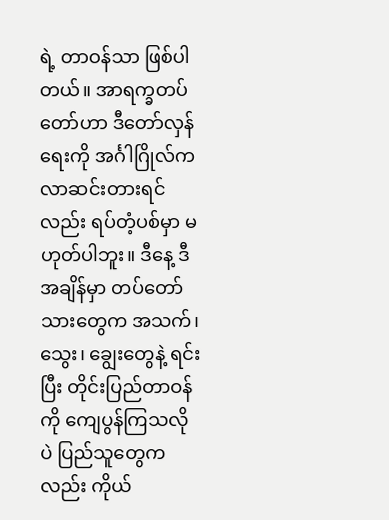ရဲ့ တာဝန်သာ ဖြစ်ပါတယ်။ အာရက္ခတပ်တော်ဟာ ဒီတော်လှန်ရေးကို အင်္ဂါဂြိုလ်က လာဆင်းတားရင်လည်း ရပ်တံ့ပစ်မှာ မဟုတ်ပါဘူး။ ဒီနေ့ ဒီအချိန်မှာ တပ်တော်သားတွေက အသက်၊ သွေး၊ ချွေးတွေနဲ့ ရင်းပြီး တိုင်းပြည်တာဝန်ကို ကျေပွန်ကြသလိုပဲ ပြည်သူတွေကလည်း ကိုယ်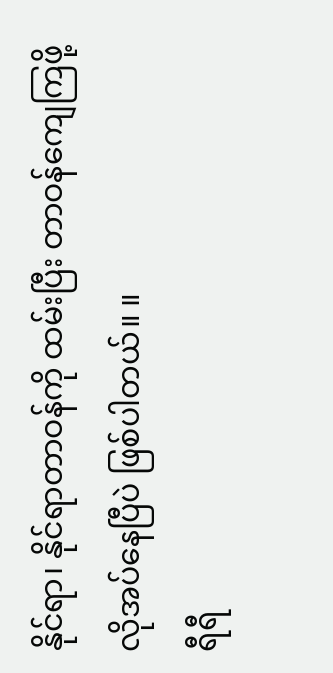နိုင်ရာ၊ နိုင်ရာတာဝန်ကို ထမ်းပြီး တာဝန်ကျေကြဖို့ လိုအပ်နေပြီပဲ ဖြစ်ပါတယ်။ ။
ရီရီ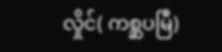လှိုင်( ကစ္ဆပမြီ)